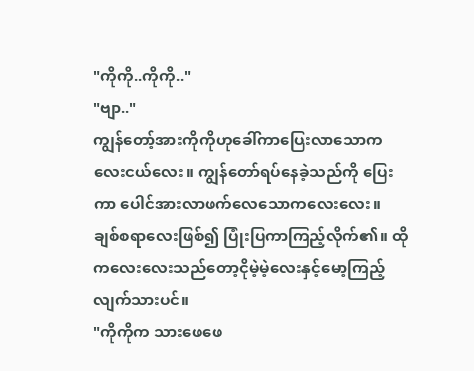"ကိုကို..ကိုကို.."
"ဗျာ.."
ကျွန်တော့်အားကိုကိုဟုခေါ်ကာပြေးလာသောကလေးငယ်လေး။ ကျွန်တော်ရပ်နေခဲ့သည်ကို ပြေးကာ ပေါင်အားလာဖက်လေသောကလေးလေး။ ချစ်စရာလေးဖြစ်၍ ပြုံးပြကာကြည့်လိုက်၏။ ထိုကလေးလေးသည်တော့ငိုမဲ့မဲ့လေးနှင့်မော့ကြည့်လျက်သားပင်။
"ကိုကိုက သားဖေဖေ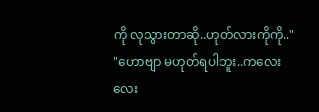ကို လုသွားတာဆို..ဟုတ်လားကိုကို.."
"ဟောဗျာ မဟုတ်ရပါဘူး..ကလေးလေး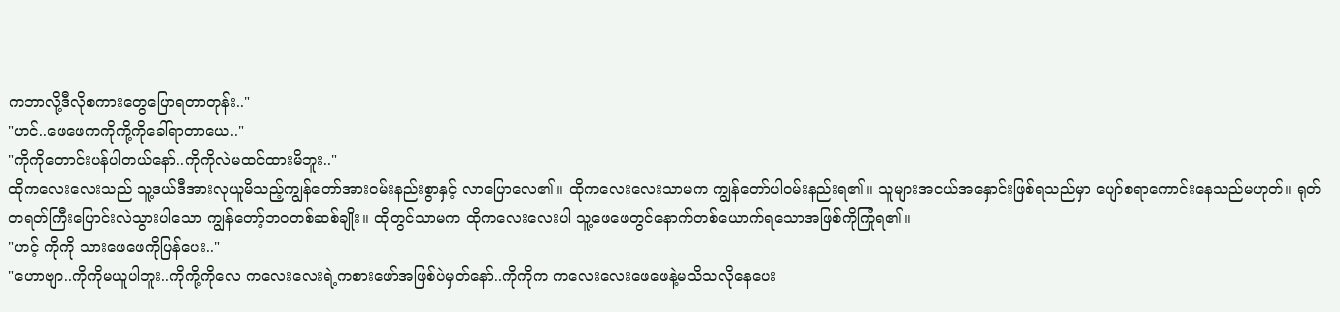ကဘာလို့ဒီလိုစကားတွေပြောရတာတုန်း.."
"ဟင်..ဖေဖေကကိုကို့ကိုခေါ်ရာတာယေ.."
"ကိုကိုတောင်းပန်ပါတယ်နော်..ကိုကိုလဲမထင်ထားမိဘူး.."
ထိုကလေးလေးသည် သူ့ဒယ်ဒီအားလုယူမိသည့်ကျွန်တော်အားဝမ်းနည်းစွာနှင့် လာပြောလေ၏။ ထိုကလေးလေးသာမက ကျွန်တော်ပါဝမ်းနည်းရ၏။ သူများအငယ်အနှောင်းဖြစ်ရသည်မှာ ပျော်စရာကောင်းနေသည်မဟုတ်။ ရုတ်တရတ်ကြီးပြောင်းလဲသွားပါသော ကျွန်တော့်ဘဝတစ်ဆစ်ချိုး။ ထိုတွင်သာမက ထိုကလေးလေးပါ သူ့ဖေဖေတွင်နောက်တစ်ယောက်ရသောအဖြစ်ကိုကြုံရ၏။
"ဟင့် ကိုကို သားဖေဖေကိုပြန်ပေး.."
"ဟောဗျာ..ကိုကိုမယူပါဘူး..ကိုကို့ကိုလေ ကလေးလေးရဲ့ကစားဖော်အဖြစ်ပဲမှတ်နော်..ကိုကိုက ကလေးလေးဖေဖေနဲ့မသိသလိုနေပေး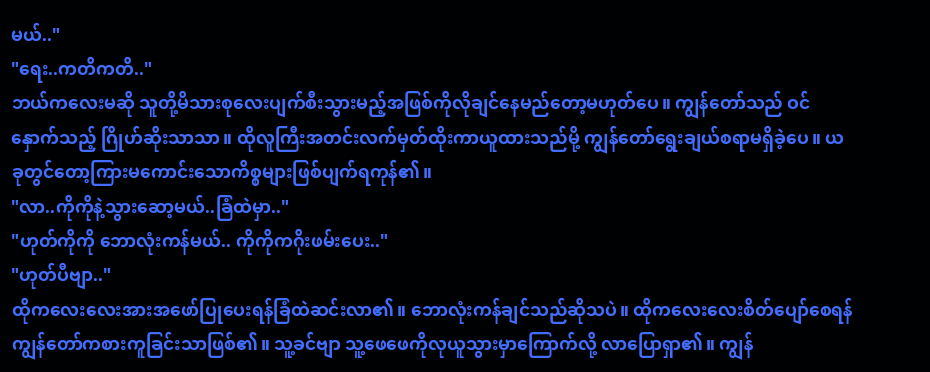မယ်.."
"ရေး..ကတိကတိ.."
ဘယ်ကလေးမဆို သူတို့မိသားစုလေးပျက်စီးသွားမည့်အဖြစ်ကိုလိုချင်နေမည်တော့မဟုတ်ပေ။ ကျွန်တော်သည် ဝင်နှောက်သည့် ဂြိုဟ်ဆိုးသာသာ။ ထိုလူကြီးအတင်းလက်မှတ်ထိုးကာယူထားသည်မို့ ကျွန်တော်ရွေးချယ်စရာမရှိခဲ့ပေ။ ယခုတွင်တော့ကြားမကောင်းသောကိစ္စများဖြစ်ပျက်ရကုန်၏။
"လာ..ကိုကိုနဲ့သွားဆော့မယ်..ခြံထဲမှာ.."
"ဟုတ်ကိုကို ဘောလုံးကန်မယ်.. ကိုကိုကဂိုးဖမ်းပေး.."
"ဟုတ်ပီဗျာ.."
ထိုကလေးလေးအားအဖော်ပြုပေးရန်ခြံထဲဆင်းလာ၏။ ဘောလုံးကန်ချင်သည်ဆိုသပဲ။ ထိုကလေးလေးစိတ်ပျော်စေရန် ကျွန်တော်ကစားကူခြင်းသာဖြစ်၏။ သူ့ခင်ဗျာ သူ့ဖေဖေကိုလုယူသွားမှာကြောက်လို့ လာပြောရှာ၏။ ကျွန်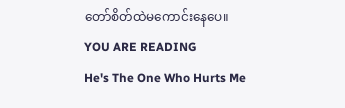တော်စိတ်ထဲမကောင်းနေပေ။
YOU ARE READING
He's The One Who Hurts Me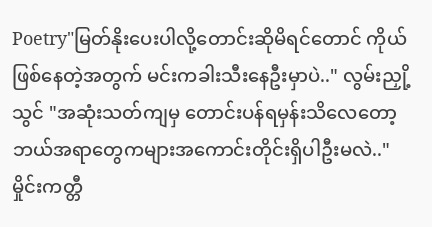Poetry"မြတ်နိုးပေးပါလို့တောင်းဆိုမိရင်တောင် ကိုယ်ဖြစ်နေတဲ့အတွက် မင်းကခါးသီးနေဦးမှာပဲ.." လွမ်းညှို့သွင် "အဆုံးသတ်ကျမှ တောင်းပန်ရမှန်းသိလေတော့ ဘယ်အရာတွေကများအကောင်းတိုင်းရှိပါဦးမလဲ.." မှိုင်းကတ္တီ